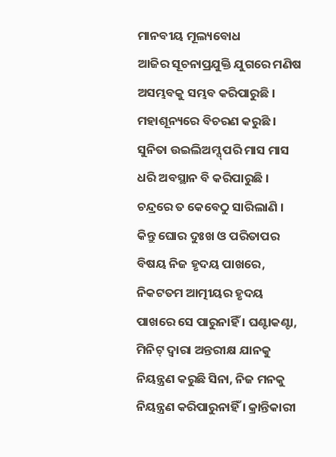ମାନବୀୟ ମୂଲ୍ୟବୋଧ
ଆଜିର ସୂଚନାପ୍ରଯୁକ୍ତି ଯୁଗରେ ମଣିଷ ଅସମ୍ଭବକୁ ସମ୍ଭବ କରିପାରୁଛି । ମହାଶୂନ୍ୟରେ ବିଚରଣ କରୁଛି । ସୁନିତା ଉଇଲିଅମ୍ସ୍ ପରି ମାସ ମାସ ଧରି ଅବସ୍ଥାନ ବି କରିପାରୁଛି । ଚନ୍ଦ୍ରରେ ତ କେବେଠୁ ସାରିଲାଣି । କିନ୍ତୁ ଘୋର ଦୁଃଖ ଓ ପରିତାପର ବିଷୟ ନିଜ ହୃଦୟ ପାଖରେ, ନିକଟତମ ଆତ୍ମୀୟର ହୃଦୟ ପାଖରେ ସେ ପାରୁନାହିଁ । ଘଣ୍ଟାକଣ୍ଟା, ମିନିଟ୍ ଦ୍ୱାରା ଅନ୍ତରୀକ୍ଷ ଯାନକୁ ନିୟନ୍ତ୍ରଣ କରୁଛି ସିନା, ନିଜ ମନକୁ ନିୟନ୍ତ୍ରଣ କରିପାରୁନାହିଁ । କ୍ରାନ୍ତିକାରୀ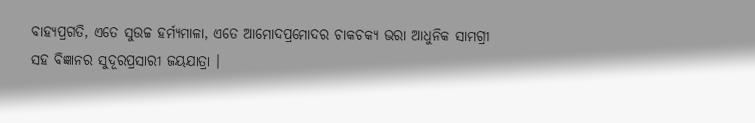ବାହ୍ୟପ୍ରଗତି, ଏତେ ସୁଉଚ୍ଚ ହର୍ମ୍ୟମାଳା, ଏତେ ଆମୋଦପ୍ରମୋଦର ଚାକଚକ୍ୟ ଭରା ଆଧୁନିକ ସାମଗ୍ରୀ ସହ ବିଜ୍ଞାନର ସୁଦୂରପ୍ରସାରୀ ଜୟଯାତ୍ରା ।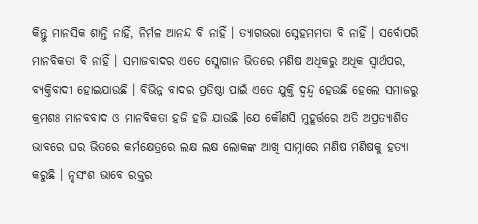କିନ୍ତୁ ମାନସିକ ଶାନ୍ତି ନାହିଁ, ନିର୍ମଳ ଆନନ୍ଦ ବି ନାହିଁ । ତ୍ୟାଗଭରା ସ୍ନେହମମତା ବି ନାହିଁ । ସର୍ବୋପରି ମାନବିକତା ବି ନାହିଁ । ସମାଜବାଦର ଏତେ ସ୍ଲୋଗାନ ଭିତରେ ମଣିଷ ଅଧିକରୁ ଅଧିକ ସ୍ୱାର୍ଥପର, ବ୍ୟକ୍ତିବାଦୀ ହୋଇଯାଉଛି । ବିଭିନ୍ନ ବାଦର ପ୍ରତିଷ୍ଠା ପାଇଁ ଏତେ ଯୁକ୍ତି ଦ୍ୱନ୍ଦ୍ୱ ହେଉଛି ହେଲେ ସମାଜରୁ କ୍ରମଶଃ ମାନବବାଦ ଓ ମାନବିକତା ହଜି ହଜି ଯାଉଛି ।ଯେ କୌଣସି ମୁହୂର୍ତ୍ତରେ ଅତି ଅପ୍ରତ୍ୟାଶିତ ଭାବରେ ଘର ଭିତରେ କର୍ମକ୍ଷେତ୍ରରେ ଲକ୍ଷ ଲକ୍ଷ ଲୋକଙ୍କ ଆଖି ସାମ୍ନାରେ ମଣିଷ ମଣିଷକୁ ହତ୍ୟା କରୁଛି । ନୃସଂଶ ଭାବେ ରକ୍ତର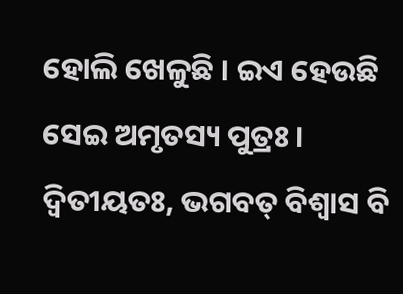ହୋଲି ଖେଳୁଛି । ଇଏ ହେଉଛି ସେଇ ଅମୃତସ୍ୟ ପୁତ୍ରଃ । ଦ୍ୱିତୀୟତଃ, ଭଗବତ୍ ବିଶ୍ୱାସ ବି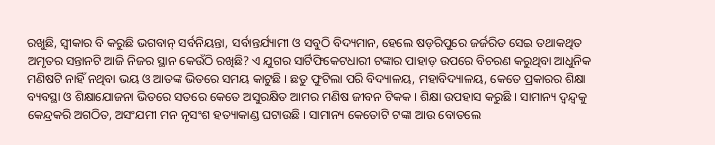ରଖୁଛି, ସ୍ୱୀକାର ବି କରୁଛି ଭଗବାନ୍ ସର୍ବନିୟନ୍ତା, ସର୍ବାନ୍ତର୍ଯ୍ୟାମୀ ଓ ସବୁଠି ବିଦ୍ୟମାନ, ହେଲେ ଷଡ଼ରିପୁରେ ଜର୍ଜରିତ ସେଇ ତଥାକଥିତ ଅମୃତର ସନ୍ତାନଟି ଆଜି ନିଜର ସ୍ଥାନ କେଉଁଠି ରଖିଛି? ଏ ଯୁଗର ସାର୍ଟିଫିକେଟଧାରୀ ଟଙ୍କାର ପାହାଡ଼ ଉପରେ ବିଚରଣ କରୁଥିବା ଆଧୁନିକ ମଣିଷଟି ନାହିଁ ନଥିବା ଭୟ ଓ ଆତଙ୍କ ଭିତରେ ସମୟ କାଟୁଛି । ଛତୁ ଫୁଟିଲା ପରି ବିଦ୍ୟାଳୟ, ମହାବିଦ୍ୟାଳୟ, କେତେ ପ୍ରକାରର ଶିକ୍ଷା ବ୍ୟବସ୍ଥା ଓ ଶିକ୍ଷାଯୋଜନା ଭିତରେ ସତରେ କେତେ ଅସୁରକ୍ଷିତ ଆମର ମଣିଷ ଜୀବନ ଟିକକ । ଶିକ୍ଷା ଉପହାସ କରୁଛି । ସାମାନ୍ୟ ଦ୍ୱନ୍ଦ୍ୱକୁ କେନ୍ଦ୍ରକରି ଅଗଠିତ, ଅସଂଯମୀ ମନ ନୃସଂଶ ହତ୍ୟାକାଣ୍ଡ ଘଟାଉଛି । ସାମାନ୍ୟ କେତୋଟି ଟଙ୍କା ଆଉ ବୋତଲେ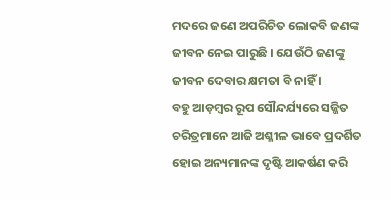ମଦରେ ଜଣେ ଅପରିଚିତ ଲୋକବି ଜଣଙ୍କ ଜୀବନ ନେଇ ପାରୁଛି । ଯେଉଁଠି ଜଣଙ୍କୁ ଜୀବନ ଦେବାର କ୍ଷମତା ବି ନାହିଁ ।
ବହୁ ଆଡ଼ମ୍ବର ରୂପ ସୌନ୍ଦର୍ଯ୍ୟରେ ସଜ୍ଜିତ ଚରିତ୍ରମାନେ ଆଜି ଅଶ୍ଳୀଳ ଭାବେ ପ୍ରଦର୍ଶିତ ହୋଇ ଅନ୍ୟମାନଙ୍କ ଦୃଷ୍ଟି ଆକର୍ଷଣ କରି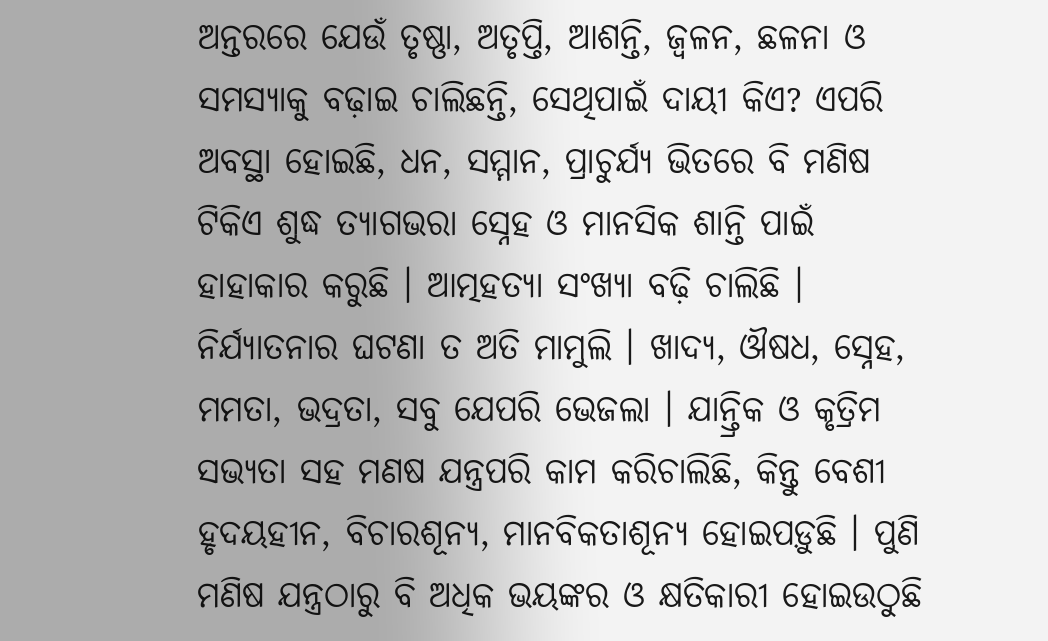ଅନ୍ତରରେ ଯେଉଁ ତୃଷ୍ଣା, ଅତୃପ୍ତି, ଆଶନ୍ତି, ଜ୍ୱଳନ, ଛଳନା ଓ ସମସ୍ୟାକୁ ବଢ଼ାଇ ଚାଲିଛନ୍ତି, ସେଥିପାଇଁ ଦାୟୀ କିଏ? ଏପରି ଅବସ୍ଥା ହୋଇଛି, ଧନ, ସମ୍ମାନ, ପ୍ରାଚୁର୍ଯ୍ୟ ଭିତରେ ବି ମଣିଷ ଟିକିଏ ଶୁଦ୍ଧ ତ୍ୟାଗଭରା ସ୍ନେହ ଓ ମାନସିକ ଶାନ୍ତି ପାଇଁ ହାହାକାର କରୁଛି । ଆତ୍ମହତ୍ୟା ସଂଖ୍ୟା ବଢ଼ି ଚାଲିଛି । ନିର୍ଯ୍ୟାତନାର ଘଟଣା ତ ଅତି ମାମୁଲି । ଖାଦ୍ୟ, ଔଷଧ, ସ୍ନେହ, ମମତା, ଭଦ୍ରତା, ସବୁ ଯେପରି ଭେଜଲା । ଯାନ୍ତ୍ରିକ ଓ କୃତ୍ରିମ ସଭ୍ୟତା ସହ ମଣଷ ଯନ୍ତ୍ରପରି କାମ କରିଚାଲିଛି, କିନ୍ତୁ ବେଶୀ ହୃଦୟହୀନ, ବିଚାରଶୂନ୍ୟ, ମାନବିକତାଶୂନ୍ୟ ହୋଇପଡ଼ୁଛି । ପୁଣି ମଣିଷ ଯନ୍ତ୍ରଠାରୁ ବି ଅଧିକ ଭୟଙ୍କର ଓ କ୍ଷତିକାରୀ ହୋଇଉଠୁଛି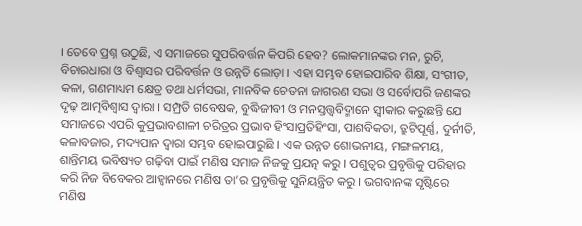। ତେବେ ପ୍ରଶ୍ନ ଉଠୁଛି, ଏ ସମାଜରେ ସୁପରିବର୍ତ୍ତନ କିପରି ହେବ? ଲୋକମାନଙ୍କର ମନ, ରୁଚି, ବିଚାରଧାରା ଓ ବିଶ୍ୱାସର ପରିବର୍ତ୍ତନ ଓ ଉନ୍ନତି ଲୋଡ଼ା । ଏହା ସମ୍ଭବ ହୋଇପାରିବ ଶିକ୍ଷା, ସଂଗୀତ, କଳା, ଗଣମାଧ୍ୟମ କ୍ଷେତ୍ର ତଥା ଧର୍ମସଭା, ମାନବିକ ଚେତନା ଜାଗରଣ ସଭା ଓ ସର୍ବୋପରି ଜଣଙ୍କର ଦୃଢ଼ ଆତ୍ମବିଶ୍ୱାସ ଦ୍ୱାରା । ସମ୍ପ୍ରତି ଗବେଷକ, ବୁଦ୍ଧିଜୀବୀ ଓ ମନସ୍ତତ୍ତ୍ୱବିଦ୍ମାନେ ସ୍ୱୀକାର କରୁଛନ୍ତି ଯେ ସମାଜରେ ଏପରି କୁପ୍ରଭାବଶାଳୀ ଚରିତ୍ରର ପ୍ରଭାବ ହିଂସାପ୍ରତିହିଂସା, ପାଶବିକତା, ତ୍ରୁଟିପୂର୍ଣ୍ଣ, ଦୁର୍ନୀତି, କଳାବଜାର, ମଦ୍ୟପାନ ଦ୍ୱାରା ସମ୍ଭବ ହୋଇପାରୁଛି । ଏକ ଉନ୍ନତ ଶୋଭନୀୟ, ମଙ୍ଗଳମୟ, ଶାନ୍ତିମୟ ଭବିଷ୍ୟତ ଗଢ଼ିବା ପାଇଁ ମଣିଷ ସମାଜ ନିଜକୁ ପ୍ରଯତ୍ନ କରୁ । ପଶୁତ୍ୱର ପ୍ରବୃତ୍ତିକୁ ପରିହାର କରି ନିଜ ବିବେକର ଆହ୍ୱାନରେ ମଣିଷ ତା’ର ପ୍ରବୃତ୍ତିକୁ ସୁନିୟନ୍ତ୍ରିତ କରୁ । ଭଗବାନଙ୍କ ସୃଷ୍ଟିରେ ମଣିଷ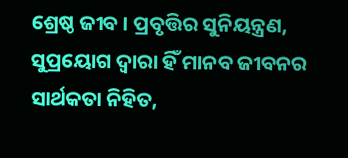ଶ୍ରେଷ୍ଠ ଜୀବ । ପ୍ରବୃତ୍ତିର ସୁନିୟନ୍ତ୍ରଣ, ସୁପ୍ରୟୋଗ ଦ୍ୱାରା ହିଁ ମାନବ ଜୀବନର ସାର୍ଥକତା ନିହିତ,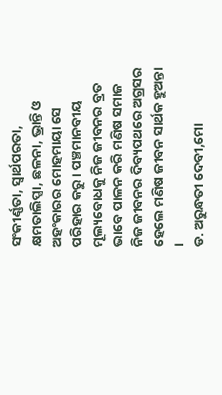ସଂକୀର୍ଣ୍ଣତା, ସ୍ୱାର୍ଥପରତା, କ୍ଷମତାଲିପ୍ସା, ଛଳନା, ଭ୍ରାନ୍ତି ଓ ଅହଂକାରର ମୋହମାୟା ସେ ପରିହାର କରୁ । ପଞ୍ଚମାନବୀୟ ମୂଲ୍ୟବୋଧକୁ ନିଜ ଜୀବନର ବ୍ରତ ଭାବେ ପାଳନ କରି ମଣିଷ ସମାଜ ନିଜ ଜୀବନର ଦିବ୍ୟପଥରେ ଅଗ୍ରସର ହେଲେ ମଣିଷ ଜୀବନ ସାର୍ଥକ ହୁଅନ୍ତା ।
ଡ. ଅରୁନ୍ଧତୀ ଦେବୀ,ମୋ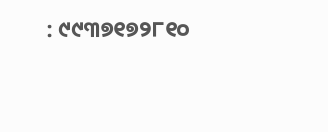: ୯୯୩୭୧୭୨୮୧୦